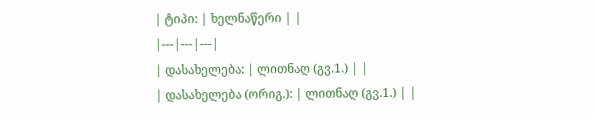| ტიპი: | ხელნაწერი | |
|---|---|---|
| დასახელება: | ლითნაღ (გვ.1.) | |
| დასახელება (ორიგ.): | ლითნაღ (გვ.1.) | |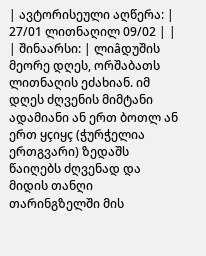| ავტორისეული აღწერა: | 27/01 ლითნაღილ 09/02 | |
| შინაარსი: | ლიâდუშის მეორე დღეს, ორშაბათს ლითნაღის ეძახიან. იმ დღეს ძღვენის მიმტანი ადამიანი ან ერთ ბოთლ ან ერთ ყçიყç (ჭურჭელია ერთგვარი) ზედაშს წაიღებს ძღვენად და მიდის თანღი თარინგზელში მის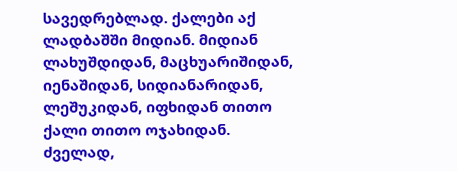სავედრებლად. ქალები აქ ლადბაშში მიდიან. მიდიან ლახუშდიდან, მაცხუარიშიდან, იენაშიდან, სიდიანარიდან, ლეშუკიდან, იფხიდან თითო ქალი თითო ოჯახიდან. ძველად,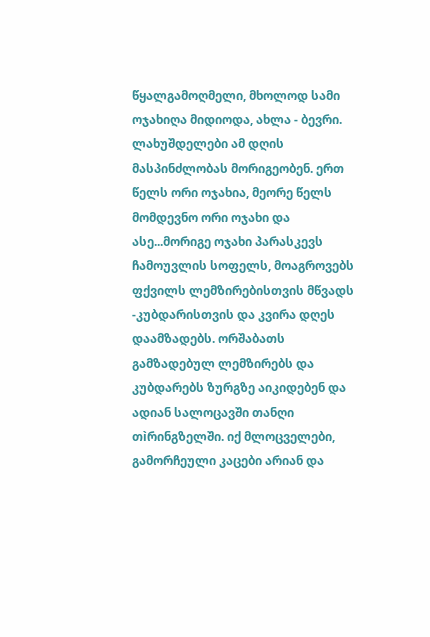წყალგამოღმელი, მხოლოდ სამი ოჯახიღა მიდიოდა, ახლა - ბევრი. ლახუშდელები ამ დღის მასპინძლობას მორიგეობენ. ერთ წელს ორი ოჯახია, მეორე წელს მომდევნო ორი ოჯახი და ასე...მორიგე ოჯახი პარასკევს ჩამოუვლის სოფელს, მოაგროვებს ფქვილს ლემზირებისთვის მწვადს -კუბდარისთვის და კვირა დღეს დაამზადებს. ორშაბათს გამზადებულ ლემზირებს და კუბდარებს ზურგზე აიკიდებენ და ადიან სალოცავში თანღი თìრინგზელში. იქ მლოცველები, გამორჩეული კაცები არიან და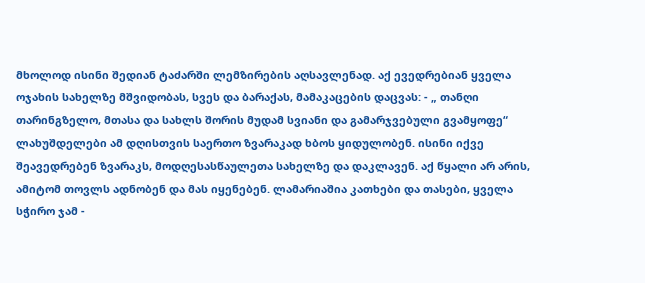მხოლოდ ისინი შედიან ტაძარში ლემზირების აღსავლენად. აქ ევედრებიან ყველა ოჯახის სახელზე მშვიდობას, სვეს და ბარაქას, მამაკაცების დაცვას: - „ თანღი თარინგზელო, მთასა და სახლს შორის მუდამ სვიანი და გამარჯვებული გვამყოფე“ ლახუშდელები ამ დღისთვის საერთო ზვარაკად ხბოს ყიდულობენ. ისინი იქვე შეავედრებენ ზვარაკს, მოდღესასწაულეთა სახელზე და დაკლავენ. აქ წყალი არ არის, ამიტომ თოვლს ადნობენ და მას იყენებენ. ლამარიაშია კათხები და თასები, ყველა სჭირო ჯამ -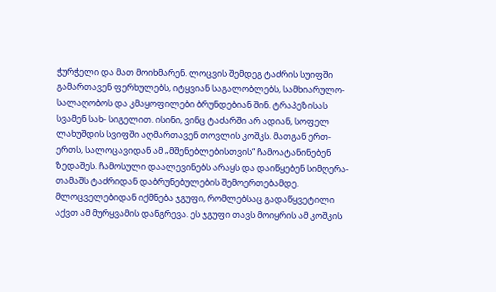ჭურჭელი და მათ მოიხმარენ. ლოცვის შემდეგ ტაძრის სუიფში გამართავენ ფერხულებს, იტყვიან საგალობლებს, სამხიარულო-სალაღობოს და კმაყოფილები ბრუნდებიან შინ. ტრაპეზისას სვამენ სახ- სიგელით. ისინი, ვინც ტაძარში არ ადიან, სოფელ ლახუშდის სვიფში აღმართავენ თოვლის კოშკს. მათგან ერთ-ერთს, სალოცავიდან ამ „მშენებლებისთვის“ ჩამოატანინებენ ზედაშეს. ჩამოსული დაალევინებს არაყს და დაიწყებენ სიმღერა-თამაშს ტაძრიდან დაბრუნებულების შემოერთებამდე. მლოცველებიდან იქმნება ჯგუფი, რომლებსაც გადაწყვეტილი აქვთ ამ მურყვამის დანგრევა. ეს ჯგუფი თავს მოიყრის ამ კოშკის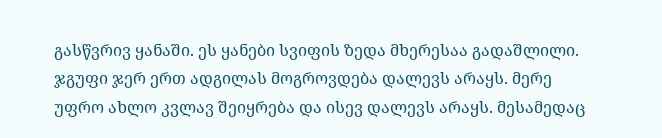გასწვრივ ყანაში. ეს ყანები სვიფის ზედა მხერესაა გადაშლილი. ჯგუფი ჯერ ერთ ადგილას მოგროვდება დალევს არაყს. მერე უფრო ახლო კვლავ შეიყრება და ისევ დალევს არაყს. მესამედაც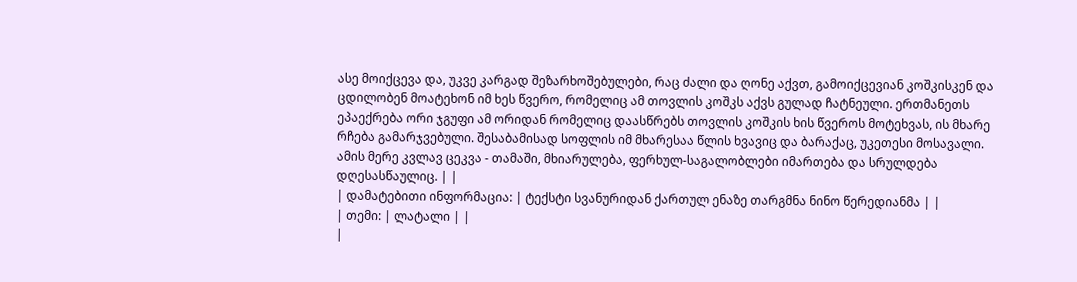ასე მოიქცევა და, უკვე კარგად შეზარხოშებულები, რაც ძალი და ღონე აქვთ, გამოიქცევიან კოშკისკენ და ცდილობენ მოატეხონ იმ ხეს წვერო, რომელიც ამ თოვლის კოშკს აქვს გულად ჩატნეული. ერთმანეთს ეპაექრება ორი ჯგუფი ამ ორიდან რომელიც დაასწრებს თოვლის კოშკის ხის წვეროს მოტეხვას, ის მხარე რჩება გამარჯვებული. შესაბამისად სოფლის იმ მხარესაა წლის ხვავიც და ბარაქაც, უკეთესი მოსავალი. ამის მერე კვლავ ცეკვა - თამაში, მხიარულება, ფერხულ-საგალობლები იმართება და სრულდება დღესასწაულიც. | |
| დამატებითი ინფორმაცია: | ტექსტი სვანურიდან ქართულ ენაზე თარგმნა ნინო წერედიანმა | |
| თემი: | ლატალი | |
|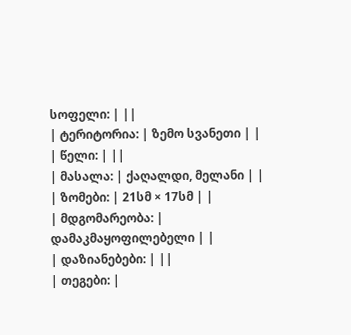სოფელი: | ||
| ტერიტორია: | ზემო სვანეთი | |
| წელი: | ||
| მასალა: | ქაღალდი, მელანი | |
| ზომები: | 21სმ × 17სმ | |
| მდგომარეობა: | დამაკმაყოფილებელი | |
| დაზიანებები: | ||
| თეგები: |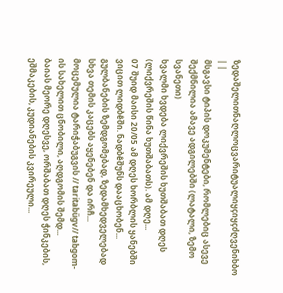ზედაშელითნაღლოცვარიტუალიყçიყçძღვენიხბო | |
მსგავსი ტიპის დოკუმენტები, რომლებიც ასევე შექმნილია ამავე ადგილებში (ლატალი, ზემო სვანეთი)
ხვალმი ხვდება ლიქვრეშის ხუთშაბათ დღეს (ლიქვრეშის წინა ხუთშაბათს). ამ დღე...
07 შუიდ მაისი 20/05 ამ დღეს ხორბლის ყანებში ვიცით ლიდბêში. ნადბêშუნს დააცხობენ...
გულბანების ზემდგომებად, ზედამხედველებად სხვა თემის კაცებს აყენებენ და ირჩ...
მოცემულია ტარიჭაბუგვის // taritabűgv// tabgom-ის სახელით ცნობილი, აღდგომის შემდ...
ბაიას მეორე დღესვე, ორშაბათ დღეს ჭინკების, ეშმაკების, კუდიანების კვირეული...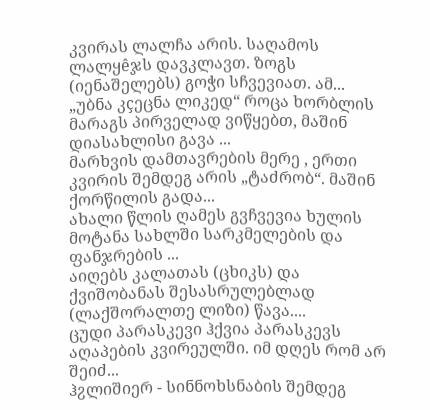კვირას ლალჩა არის. საღამოს ლალყêჯს დავკლავთ. ზოგს (იენაშელებს) გოჭი სჩვევიათ. ამ...
„უბნა კçეცნა ლიკედ“ როცა ხორბლის მარაგს პირველად ვიწყებთ, მაშინ დიასახლისი გავა ...
მარხვის დამთავრების მერე , ერთი კვირის შემდეგ არის „ტაძრობ“. მაშინ ქორწილის გადა...
ახალი წლის ღამეს გვჩვევია ხულის მოტანა სახლში სარკმელების და ფანჯრების ...
აიღებს კალათას (ცხიკს) და ქვიშობანას შესასრულებლად (ლაქშორალთე ლიზი) წავა....
ცუდი პარასკევი ჰქვია პარასკევს აღაპების კვირეულში. იმ დღეს რომ არ შეიძ...
ჰჷლიშიერ - სინნოხსნაბის შემდეგ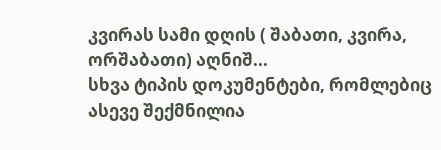კვირას სამი დღის ( შაბათი, კვირა, ორშაბათი) აღნიშ...
სხვა ტიპის დოკუმენტები, რომლებიც ასევე შექმნილია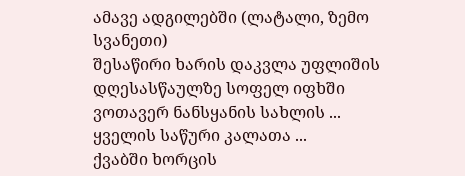ამავე ადგილებში (ლატალი, ზემო სვანეთი)
შესაწირი ხარის დაკვლა უფლიშის დღესასწაულზე სოფელ იფხში ვოთავერ ნანსყანის სახლის ...
ყველის საწური კალათა ...
ქვაბში ხორცის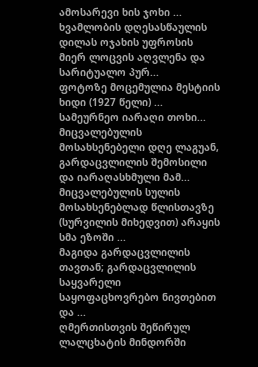ამოსარევი ხის ჯოხი ...
ხვამლობის დღესასწაულის დილას ოჯახის უფროსის მიერ ლოცვის აღვლენა და სარიტუალო პურ...
ფოტოზე მოცემულია მესტიის ხიდი (1927 წელი) ...
სამეურნეო იარაღი თოხი...
მიცვალებულის მოსახსენებელი დღე ლაგუან, გარდაცვლილის შემოსილი და იარაღასხმული მამ...
მიცვალებულის სულის მოსახსენებლად წლისთავზე (სურვილის მიხედვით) არაყის სმა ეზოში ...
მაგიდა გარდაცვლილის თავთან; გარდაცვლილის საყვარელი საყოფაცხოვრებო ნივთებით და ...
ღმერთისთვის შეწირულ ლალცხატის მინდორში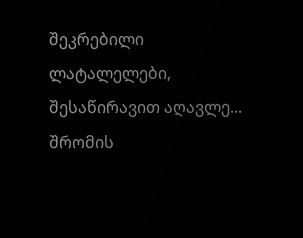შეკრებილი ლატალელები, შესაწირავით აღავლე...
შრომის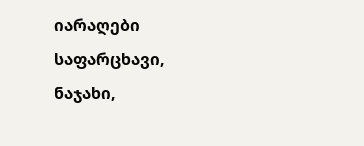იარაღები საფარცხავი, ნაჯახი,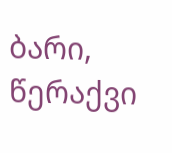ბარი, წერაქვი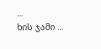...
ხის ჯამი ...